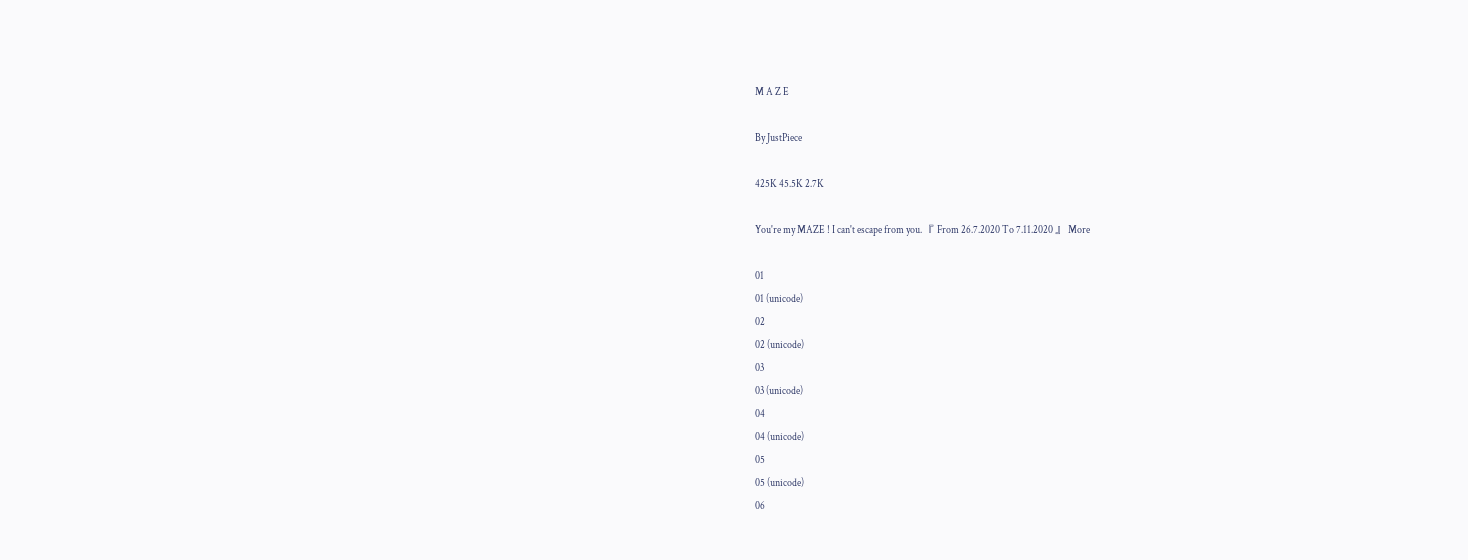M A Z E

By JustPiece

425K 45.5K 2.7K

You're my MAZE ! I can't escape from you. 『 From 26.7.2020 To 7.11.2020 』 More

01
01 (unicode)
02
02 (unicode)
03
03 (unicode)
04
04 (unicode)
05
05 (unicode)
06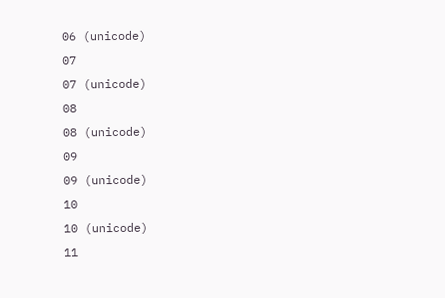06 (unicode)
07
07 (unicode)
08
08 (unicode)
09
09 (unicode)
10
10 (unicode)
11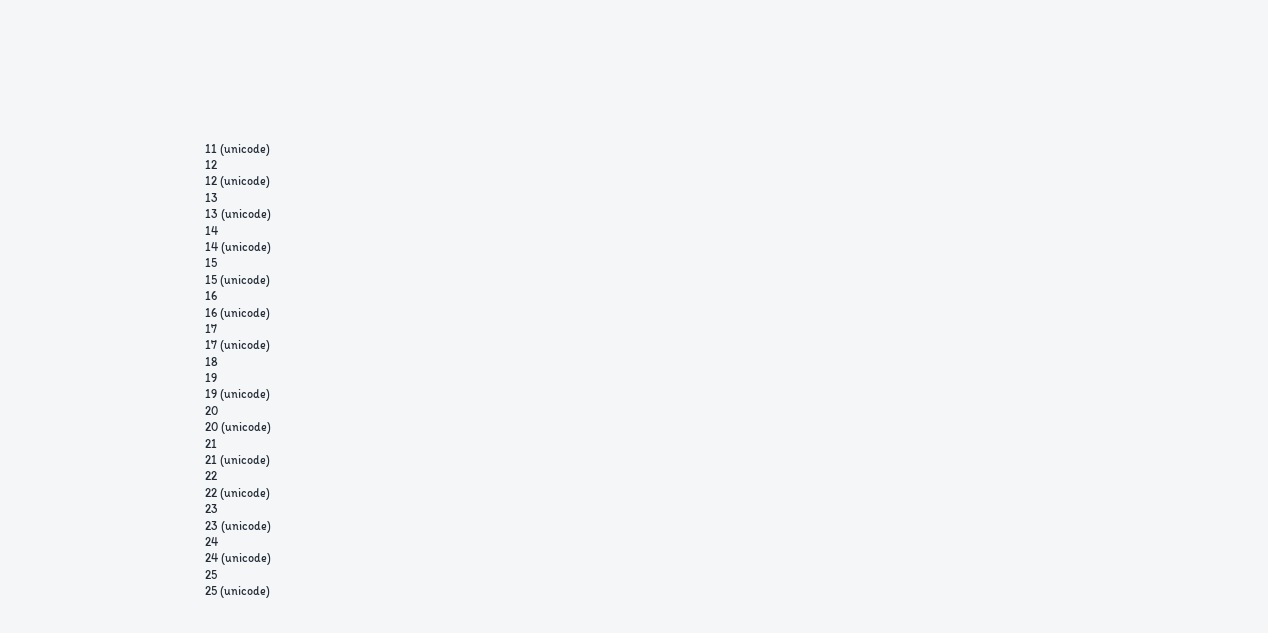11 (unicode)
12
12 (unicode)
13
13 (unicode)
14
14 (unicode)
15
15 (unicode)
16
16 (unicode)
17
17 (unicode)
18
19
19 (unicode)
20
20 (unicode)
21
21 (unicode)
22
22 (unicode)
23
23 (unicode)
24
24 (unicode)
25
25 (unicode)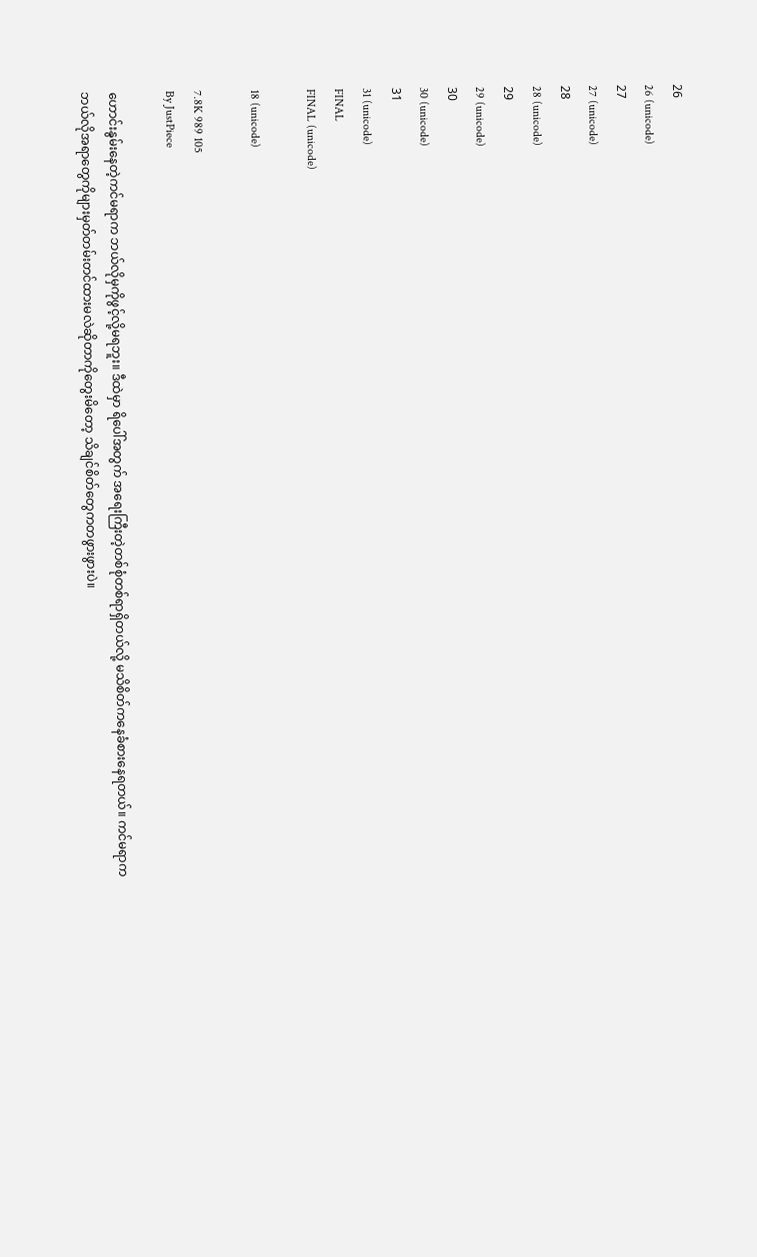26
26 (unicode)
27
27 (unicode)
28
28 (unicode)
29
29 (unicode)
30
30 (unicode)
31
31 (unicode)
FINAL
FINAL (unicode)

18 (unicode)

7.8K 989 105
By JustPiece

ဟောင်းနွမ်းနေတဲ့ကင်မရာက ဘယ်လိုမှကိုဖွင့်လို့မရ‌ဘူး။ ဒီထဲမှာ ရိပေါ်အတွက် အရေးကြီးတဲ့တစ်စုံတစ်ရာရှိတယ်လို့ မသိစိတ်ကနေခံစားနေရတယ်။ ကင်မရာကဘယ်လိုအရာတွေကိုများမှတ်တမ်းတင်ထားမလဲဆိုတာကိုတွေးမိတော့ သိချင်စိတ်တွေကတဖွားဖွားပဲ။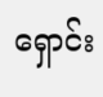ရှောင်း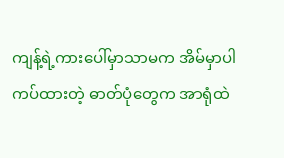ကျန့်ရဲ့ကားပေါ်မှာသာမက အိမ်မှာပါကပ်ထားတဲ့ ဓာတ်ပုံတွေက အာရုံထဲ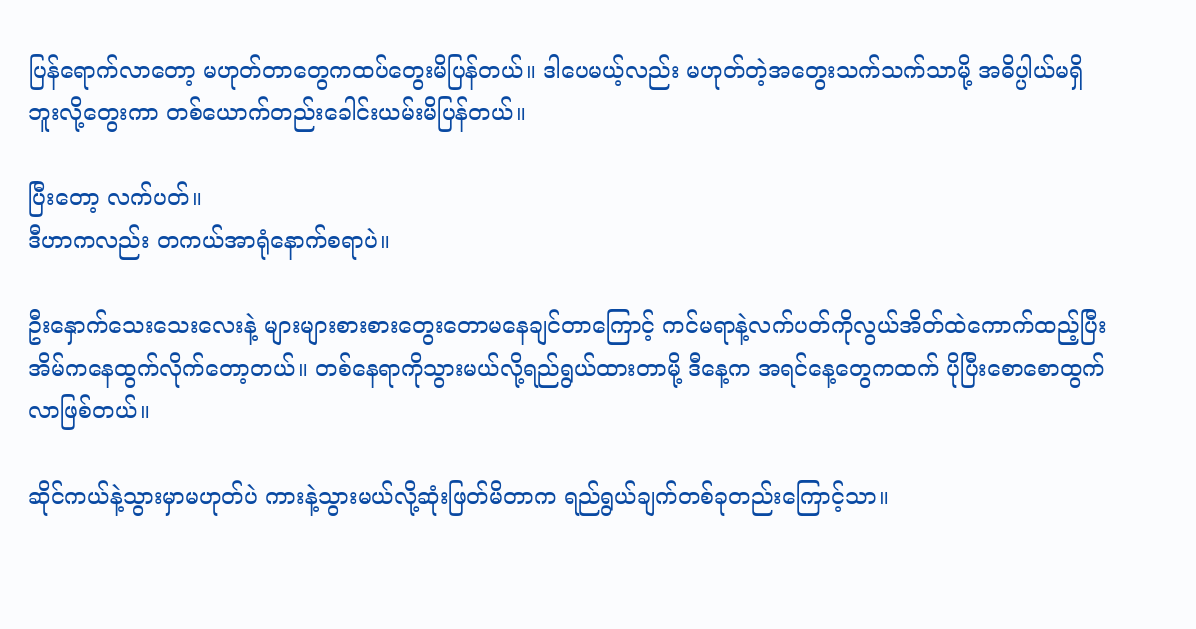ပြန်ရောက်လာတော့ မဟုတ်တာတွေကထပ်တွေးမိပြန်တယ်။ ဒါပေမယ့်လည်း မဟုတ်တဲ့အတွေးသက်သက်သာမို့ အဓိပ္ပါယ်မရှိဘူးလို့တွေးကာ တစ်ယောက်တည်းခေါင်းယမ်းမိပြန်တယ်။

ပြီးတော့ လက်ပတ်။
ဒီဟာကလည်း တကယ်အာရုံနောက်စရာပဲ။

ဦးနှောက်သေးသေးလေးနဲ့ များများစားစားတွေးတောမနေချင်တာကြောင့် ကင်မရာနဲ့လက်ပတ်ကိုလွယ်အိတ်ထဲကောက်ထည့်ပြီး အိမ်ကနေထွက်လိုက်တော့တယ်။ တစ်နေရာကိုသွားမယ်လို့ရည်ရွယ်ထားတာမို့ ဒီနေ့က အရင်နေ့တွေကထက် ပိုပြီးစောစောထွက်လာဖြစ်တယ်။

ဆိုင်ကယ်နဲ့သွားမှာမဟုတ်ပဲ ကားနဲ့သွားမယ်လို့ဆုံးဖြတ်မိတာက ရည်ရွယ်ချက်တစ်ခုတည်းကြောင့်သာ။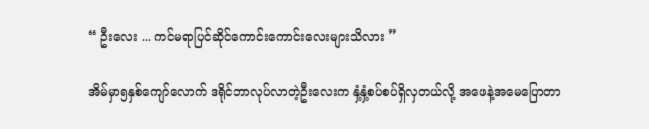“ ဦးလေး ... ကင်မရာပြင်ဆိုင်ကောင်းကောင်းလေးများသိလား ”

အိမ်မှာ၅နှစ်ကျော်လောက် ဒရိုင်ဘာလုပ်လာတဲ့ဦးလေးက နှံ့နှံ့စပ်စပ်ရှိလှတယ်လို့ အဖေနဲ့အမေပြောတာ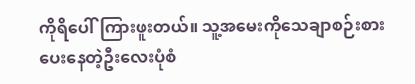ကိုရိပေါ်ကြားဖူးတယ်။ သူ့အမေးကိုသေချာစဉ်းစားပေးနေတဲ့ဦးလေးပုံစံ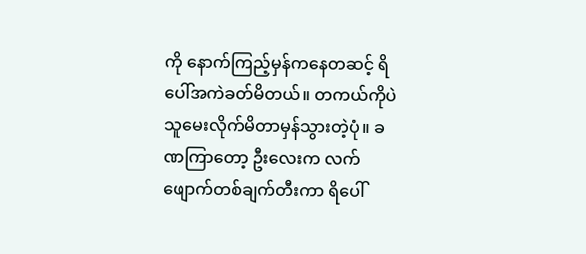ကို နောက်ကြည့်မှန်ကနေတဆင့် ရိပေါ်အကဲခတ်မိတယ်။ တကယ်ကိုပဲ သူမေးလိုက်မိတာမှန်သွားတဲ့ပုံ။ ခဏကြာတော့ ဦးလေးက လက်ဖျောက်တစ်ချက်တီးကာ ရိပေါ်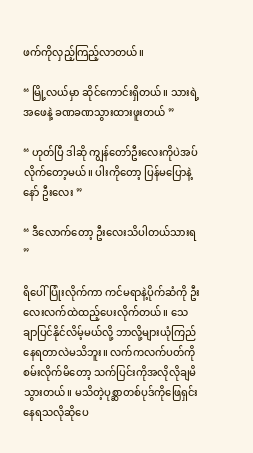ဖက်ကိုလှည့်ကြည့်လာတယ်။

“ မြို့လယ်မှာ ဆိုင်ကောင်းရှိတယ်။ သားရဲ့အဖေနဲ့ ခဏခဏသွားထားဖူးတယ် ”

“ ဟုတ်ပြီ ဒါဆို ကျွန်တော်ဦးလေးကိုပဲအပ်လိုက်တော့မယ်။ ပါးကိုတော့ ပြန်မပြောနဲ့နော် ဦးလေး ”

“ ဒီလောက်တော့ ဦးလေးသိပါတယ်သားရ ”

ရိပေါ်ပြုံးလိုက်ကာ ကင်မရာနဲ့ပိုက်ဆံကို ဦးလေးလက်ထဲထည့်ပေးလိုက်တယ်။ သေချာပြင်နိုင်လိမ့်မယ်လို့ ဘာလို့များယုံကြည်နေရတာလဲမသိဘူး။ လက်ကလက်ပတ်ကိုစမ်းလိုက်မိတော့ သက်ပြင်းကိုအလိုလိုချမိသွားတယ်။ မသိတဲ့ပုစ္ဆာတစ်ပုဒ်ကိုဖြေရှင်းနေရသလိုဆိုပေ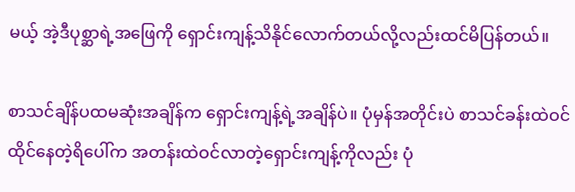မယ့် အဲ့ဒီပုစ္ဆာရဲ့အဖြေကို ‌ရှောင်းကျန့်သိနိုင်လောက်တယ်လို့လည်းထင်မိပြန်တယ်။

စာသင်ချိန်ပထမဆုံးအချိန်က ရှောင်းကျန့်ရဲ့အချိန်ပဲ။ ပုံမှန်အတိုင်းပဲ စာသင်ခန်းထဲဝင်ထိုင်နေတဲ့ရိပေါ်က အတန်းထဲဝင်လာတဲ့ရှောင်းကျန့်ကိုလည်း ပုံ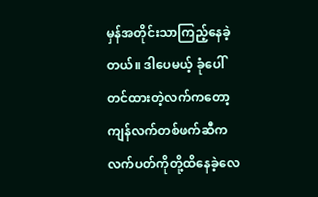မှန်အတိုင်းသာကြည့်နေခဲ့တယ်။ ဒါပေမယ့် ခုံပေါ်တင်ထားတဲ့လက်ကတော့ ကျန်လက်တစ်ဖက်ဆီက လက်ပတ်ကိုတို့ထိနေခဲ့လေ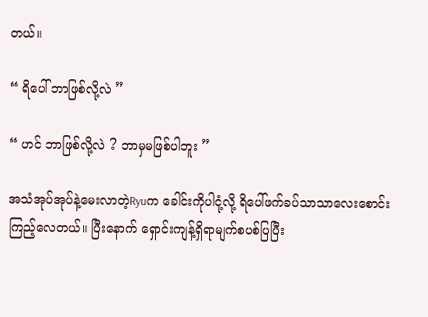တယ်။

“ ရိပေါ် ဘာဖြစ်လို့လဲ ”

“ ဟင် ဘာဖြစ်လို့လဲ ? ဘာမှမဖြစ်ပါဘူး ”

အသံအုပ်အုပ်နဲ့မေးလာတဲ့Ryuက ခေါင်းကိုပါငုံ့လို့ ရိပေါ်ဖက်ခပ်သာသာလေးစောင်းကြည့်လေတယ်။ ပြီးနောက် ရှောင်းကျန့်ရှိရာမျက်စပစ်ပြပြီး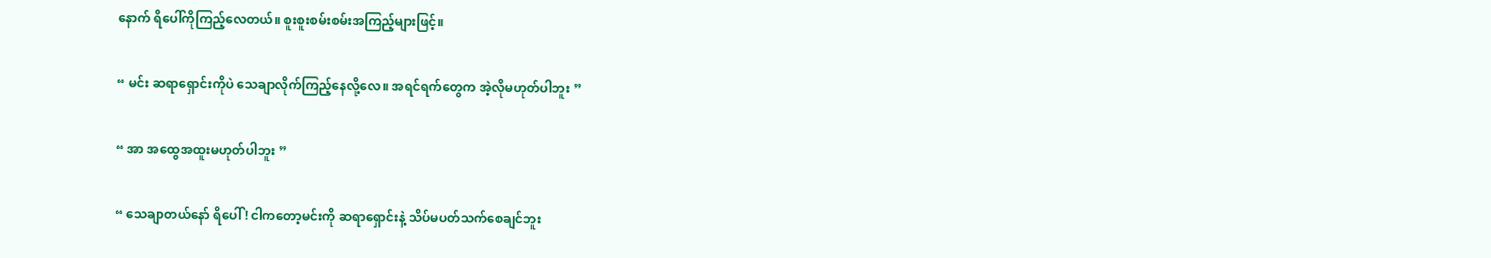နောက် ရိပေါ်ကိုကြည့်လေတယ်။ စူးစူးစမ်းစမ်းအကြည့်များဖြင့်။

“ မင်း ဆရာရှောင်းကိုပဲ သေချာလိုက်ကြည့်နေလို့လေ။ အရင်ရက်တွေက အဲ့လိုမဟုတ်ပါဘူး ”

“ အာ အထွေအထူးမဟုတ်ပါဘူး ”

“ သေချာတယ်နော် ရိပေါ် ! ငါကတော့မင်းကို ဆရာရှောင်းနဲ့ သိပ်မပတ်သက်စေချင်ဘူး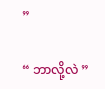”

“ ဘာလို့လဲ ”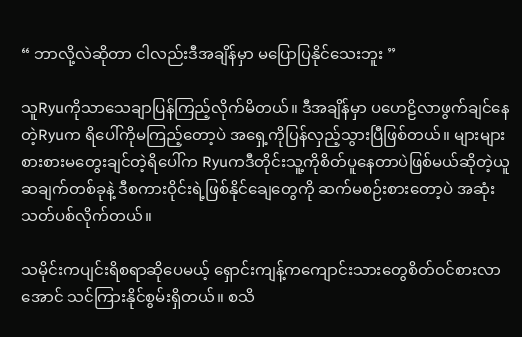“ ဘာလို့လဲဆိုတာ ငါလည်းဒီအချိန်မှာ မပြောပြနိုင်သေးဘူး ”

သူRyuကိုသာသေချာပြန်ကြည့်လိုက်မိတယ်။ ဒီအချိန်မှာ ပဟေဠိလာဖွက်ချင်နေတဲ့Ryuက ရိပေါ်ကိုမကြည့်တော့ပဲ အရှေ့ကိုပြန်လှည့်သွားပြီဖြစ်တယ်။ များများစားစားမတွေးချင်တဲ့ရိပေါ်က Ryuကဒီတိုင်းသူ့ကိုစိတ်ပူနေတာပဲဖြစ်မယ်ဆိုတဲ့ယူဆချက်တစ်ခုနဲ့ ဒီစကားဝိုင်းရဲ့ဖြစ်နိုင်ချေတွေကို ဆက်မစဉ်းစားတော့ပဲ အဆုံးသတ်ပစ်လိုက်တယ်။

သမိုင်းကပျင်းရိစရာဆိုပေမယ့် ရှောင်းကျန့်ကကျောင်းသားတွေစိတ်ဝင်စားလာအောင် သင်ကြားနိုင်စွမ်းရှိတယ်။ စသိ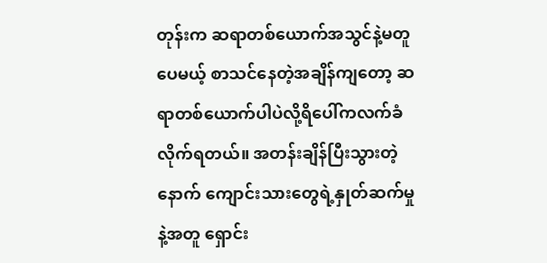တုန်းက ဆရာတစ်ယောက်အသွင်နဲ့မတူပေမယ့် စာသင်နေတဲ့အချိန်ကျတော့ ဆရာတစ်ယောက်ပါပဲလို့ရိပေါ်ကလက်ခံလိုက်ရတယ်။ အတန်းချိန်ပြီးသွားတဲ့နောက် ကျောင်းသားတွေရဲ့နှုတ်ဆက်မှုနဲ့အတူ ရှောင်း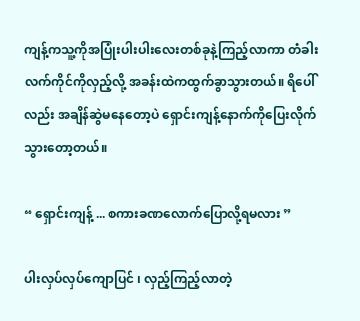ကျန့်ကသူ့ကိုအပြုံးပါးပါးလေးတစ်ခုနဲ့ကြည့်လာကာ တံခါးလက်ကိုင်ကိုလှည့်လို့ အခန်းထဲကထွက်ခွာသွားတယ်။ ရိပေါ်လည်း အချိန်ဆွဲမနေတော့ပဲ ရှောင်းကျန့်နောက်ကိုပြေးလိုက်သွားတော့တယ်။

“ ရှောင်းကျန့် ... စကားခဏလောက်ပြောလို့ရမလား ”

ပါးလှပ်လှပ်ကျောပြင် ၊ လှည့်ကြည့်လာတဲ့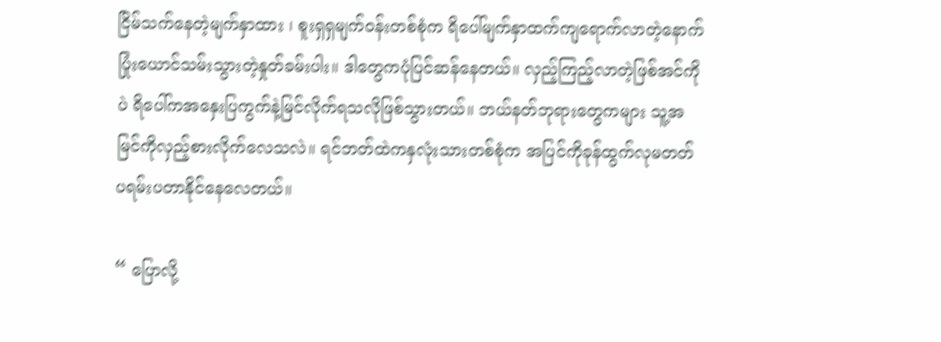ငြိမ်သက်နေတဲ့မျက်နှာထား ၊ စူးရှရှမျက်ဝန်းတစ်စုံက ရိပေါ်မျက်နှာထက်ကျရောက်လာတဲ့နောက် ပြုံးယောင်သမ်းသွားတဲ့နှုတ်ခမ်းပါး။ ဒါတွေကပုံပြင်ဆန်နေတယ်။ လှည့်ကြည့်လာတဲ့ဖြစ်အင်ကိုပဲ ရိပေါ်ကအနှေးပြကွက်နဲ့မြင်လိုက်ရသလိုဖြစ်သွားတယ်။ ဘယ်နတ်ဘုရားတွေကများ သူ့အမြင်ကိုလှည့်စားလိုက်‌လေသလဲ။ ရင်ဘတ်ထဲကနှလုံးသားတစ်စုံက အပြင်ကိုခုန်ထွက်လုမတတ် ပရမ်းပတာနိုင်နေလေတယ်။

“ ပြောလို့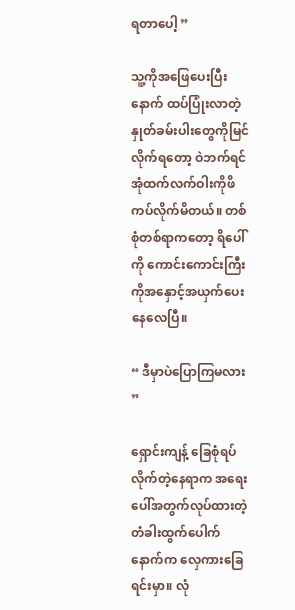ရတာပေါ့ ”

သူ့ကိုအဖြေပေးပြီးနောက် ထပ်ပြုံးလာတဲ့နှုတ်ခမ်းပါးတွေကိုမြင်လိုက်ရတော့ ဝဲဘက်ရင်အုံထက်လက်ဝါးကိုဖိကပ်လိုက်မိတယ်။ တစ်စုံတစ်ရာကတော့ ရိပေါ်ကို ကောင်းကောင်းကြီးကိုအနှောင့်အယှက်ပေးနေလေပြီ။

“ ဒီမှာပဲပြောကြမလား ”

ရှောင်းကျန့် ‌ခြေစုံရပ်လိုက်တဲ့နေရာက အရေးပေါ်အတွက်လုပ်ထားတဲ့ တံခါးထွက်ပေါက်နောက်က လှေကားခြေရင်းမှာ။ လုံ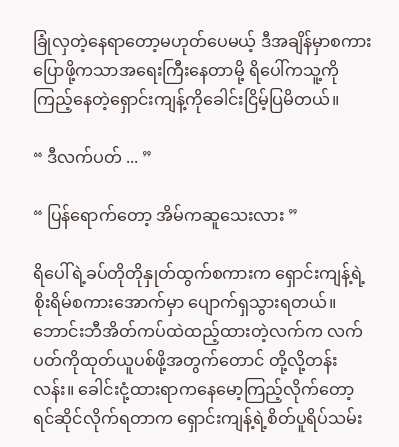ခြုံလှတဲ့နေရာတော့မဟုတ်ပေမယ့် ဒီအချိန်မှာစကားပြောဖို့ကသာအရေးကြီးနေတာမို့ ရိပေါ်ကသူ့ကိုကြည့်နေတဲ့ရှောင်းကျန့်ကိုခေါင်းငြိမ့်ပြမိတယ်။

“ ဒီလက်ပတ် ... ”

“ ပြန်ရောက်တော့ အိမ်ကဆူသေးလား ”

ရိပေါ်ရဲ့ခပ်တိုတိုနှုတ်ထွက်စကားက ရှောင်းကျန့်ရဲ့စိုးရိမ်စကားအောက်မှာ ပျောက်ရှသွားရတယ်။ ဘောင်းဘီအိတ်ကပ်ထဲထည့်ထားတဲ့လက်က လက်ပတ်ကိုထုတ်ယူပစ်ဖို့အတွက်တောင် တို့လို့တန်းလန်း။ ခေါင်းငုံ့ထားရာကနေမော့ကြည့်လိုက်တော့ ရင်ဆိုင်လိုက်ရတာက ရှောင်းကျန့်ရဲ့စိတ်ပူရိပ်သမ်း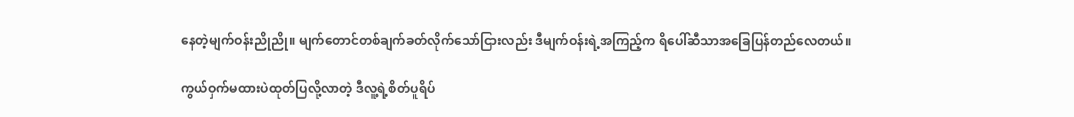နေတဲ့မျက်ဝန်းညိုညို။ မျက်တောင်တစ်ချက်ခတ်လိုက်သော်ငြားလည်း ဒီမျက်ဝန်းရဲ့အကြည့်က ရိပေါ်ဆီသာအခြေပြန်တည်လေတယ်။

ကွယ်ဝှက်မထားပဲထုတ်ပြလို့လာတဲ့ ဒီလူ့ရဲ့စိတ်ပူရိပ်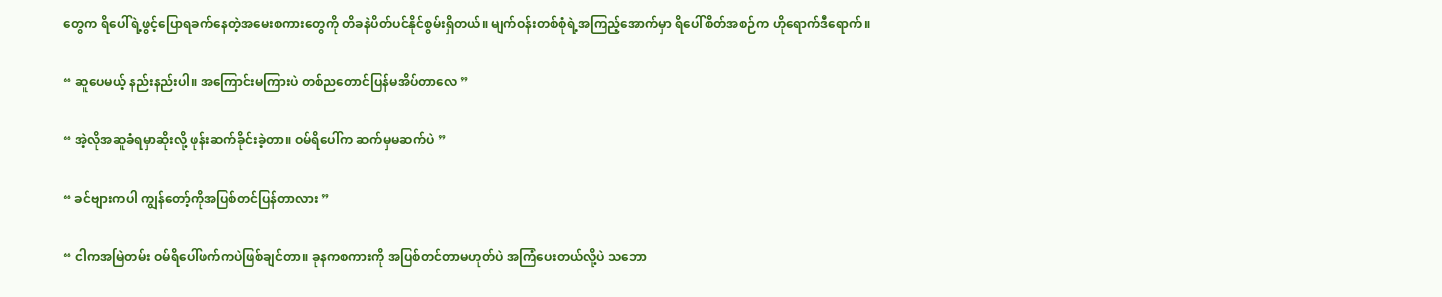တွေက ရိပေါ်ရဲ့ဖွင့်ပြောရခက်နေတဲ့အမေးစကားတွေကို တိခနဲပိတ်ပင်နိုင်စွမ်းရှိတယ်။ မျက်ဝန်းတစ်စုံရဲ့အကြည့်အောက်မှာ ရိပေါ်စိတ်အစဉ်က ဟိုရောက်ဒီရောက်။

“ ဆူပေမယ့် နည်းနည်းပါ။ အကြောင်းမကြားပဲ တစ်ညတောင်ပြန်မအိပ်တာလေ ”

“ အဲ့လိုအဆူခံရမှာဆိုးလို့ ဖုန်းဆက်ခိုင်းခဲ့တာ။ ဝမ်ရိပေါ်က ဆက်မှမဆက်ပဲ ”

“ ခင်ဗျားကပါ ကျွန်တော့်ကိုအပြစ်တင်ပြန်တာလား ”

“ ငါကအမြဲတမ်း ဝမ်ရိပေါ်ဖက်ကပဲဖြစ်ချင်တာ။ ခုနကစကားကို အပြစ်တင်တာမဟုတ်ပဲ အကြံပေးတယ်လို့ပဲ သဘော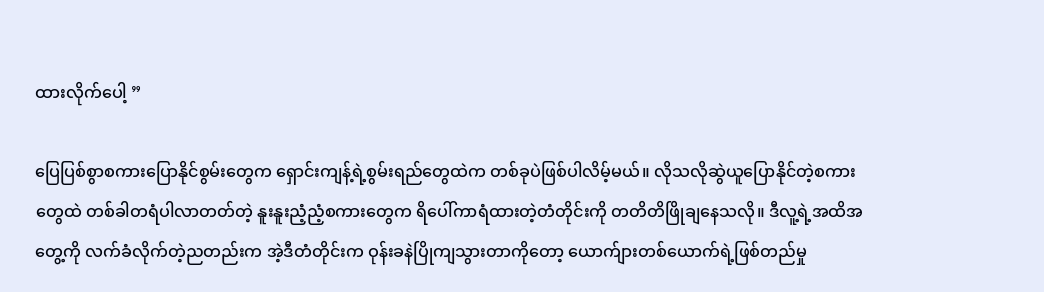ထားလိုက်ပေါ့ ”

ပြေပြစ်စွာစကားပြောနိုင်စွမ်းတွေက ရှောင်းကျန့်ရဲ့စွမ်းရည်တွေထဲက တစ်ခုပဲဖြစ်ပါလိမ့်မယ်။ လိုသလိုဆွဲယူပြောနိုင်တဲ့စကားတွေထဲ တစ်ခါတရံပါလာတတ်တဲ့ နူးနူးညံ့ညံ့စကားတွေက ရိပေါ်ကာရံထားတဲ့တံတိုင်းကို တတိတိဖြိုချနေသလို။ ဒီလူ့ရဲ့အထိအတွေ့ကို လက်ခံလိုက်တဲ့ညတည်းက အဲ့ဒီတံတိုင်းက ဝုန်းခနဲပြိုကျသွားတာကိုတော့ ယောက်ျားတစ်ယောက်ရဲ့ဖြစ်တည်မှု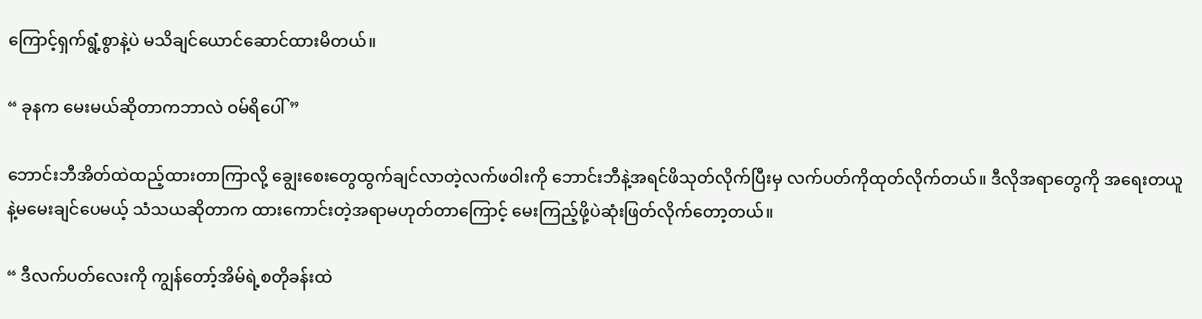ကြောင့်ရှက်ရွံ့စွာနဲ့ပဲ မသိချင်ယောင်ဆောင်ထားမိတယ်။

“ ခုနက မေးမယ်ဆိုတာကဘာလဲ ဝမ်ရိပေါ် ”

ဘောင်းဘီအိတ်ထဲထည့်ထားတာကြာလို့ ချွေးစေးတွေထွက်ချင်လာတဲ့လက်ဖဝါးကို ဘောင်းဘီနဲ့အရင်ဖိသုတ်လိုက်ပြီးမှ လက်ပတ်ကိုထုတ်လိုက်တယ်။ ဒီလိုအရာတွေကို အရေးတယူနဲ့မမေးချင်ပေမယ့် သံသယဆိုတာက ထားကောင်းတဲ့အရာမဟုတ်တာကြောင့် မေးကြည့်ဖို့ပဲဆုံးဖြတ်လိုက်တော့တယ်။

“ ဒီလက်ပတ်လေးကို ကျွန်တော့်အိမ်ရဲ့စတိုခန်းထဲ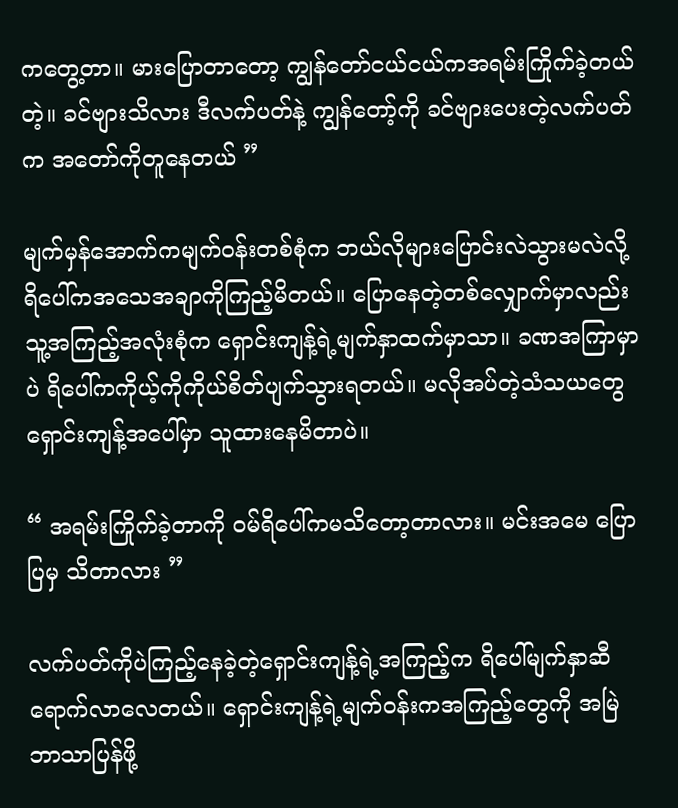ကတွေ့တာ။ မားပြောတာတော့ ကျွန်တော်ငယ်ငယ်ကအရမ်းကြိုက်ခဲ့တယ်တဲ့။ ခင်ဗျားသိလား ဒီလက်ပတ်နဲ့ ကျွန်တော့်ကို ခင်ဗျားပေးတဲ့လက်ပတ်က အတော်ကိုတူနေတယ် ”

မျက်မှန်အောက်ကမျက်ဝန်းတစ်စုံက ဘယ်လိုများပြောင်းလဲသွားမလဲလို့ ရိပေါ်ကအသေအချာကိုကြည့်မိတယ်။ ပြောနေတဲ့တစ်လျှောက်မှာလည်း သူ့အကြည့်အလုံးစုံက ရှောင်းကျန့်ရဲ့မျက်နှာထက်မှာသာ။ ခဏအကြာမှာပဲ ရိပေါ်ကကိုယ့်ကိုကိုယ်စိတ်ပျက်သွားရတယ်။ မလိုအပ်တဲ့သံသယတွေ ရှောင်းကျန့်အပေါ်မှာ သူထားနေမိတာပဲ။

“ အရမ်းကြိုက်ခဲ့တာကို ဝမ်ရိပေါ်ကမသိတော့တာလား။ မင်းအမေ ပြောပြမှ သိတာလား ”

လက်ပတ်ကိုပဲကြည့်နေခဲ့တဲ့ရှောင်းကျန့်ရဲ့အကြည့်က ရိပေါ်မျက်နှာဆီရောက်လာလေတယ်။ ရှောင်းကျန့်ရဲ့မျက်ဝန်းကအကြည့်တွေကို အမြဲဘာသာပြန်ဖို့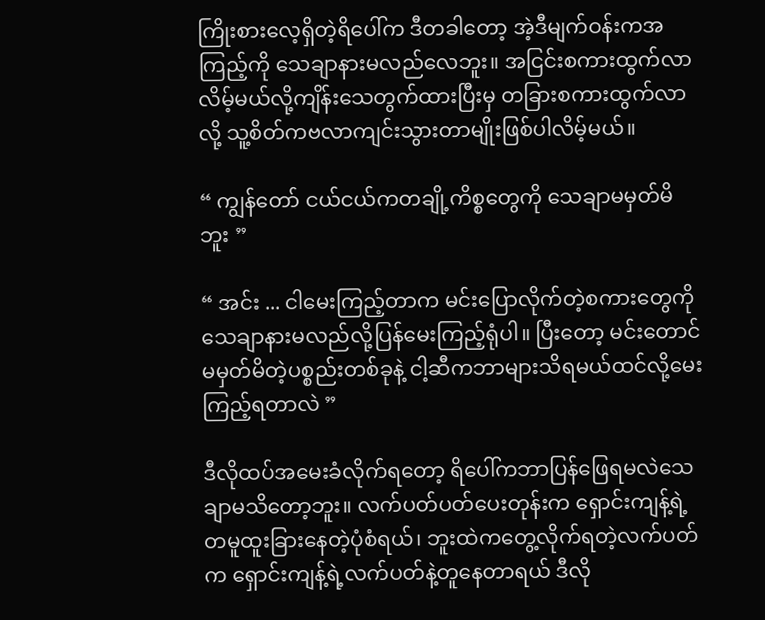ကြိုးစားလေ့ရှိတဲ့ရိပေါ်က ဒီတခါတော့ အဲ့ဒီမျက်ဝန်းကအကြည့်ကို သေချာနားမလည်လေဘူး။ အငြင်းစကားထွက်လာလိမ့်မယ်လို့ကျိန်းသေတွက်ထားပြီးမှ တခြားစကားထွက်လာလို့ သူ့စိတ်ကဗလာကျင်းသွားတာမျိုးဖြစ်ပါလိမ့်မယ်။

“ ကျွန်တော် ငယ်ငယ်ကတချို့ကိစ္စတွေကို သေချာမမှတ်မိဘူး ”

“ အင်း ... ငါမေးကြည့်တာက မင်းပြောလိုက်တဲ့စကားတွေကို သေချာနားမလည်လို့ပြန်မေးကြည့်ရုံပါ။ ပြီးတော့ မင်းတောင်မမှတ်မိတဲ့ပစ္စည်းတစ်ခုနဲ့ ငါ့ဆီကဘာများသိရမယ်ထင်လို့မေးကြည့်ရတာလဲ ”

ဒီလိုထပ်အမေးခံလိုက်ရတော့ ရိပေါ်ကဘာပြန်ဖြေရမလဲသေချာမသိတော့ဘူး။ လက်ပတ်ပတ်ပေးတုန်းက ရှောင်းကျန့်ရဲ့တမူထူးခြားနေတဲ့ပုံစံရယ်၊ ဘူးထဲကတွေ့လိုက်ရတဲ့လက်ပတ်က ရှောင်းကျန့်ရဲ့လက်ပတ်နဲ့တူနေတာရယ် ဒီလို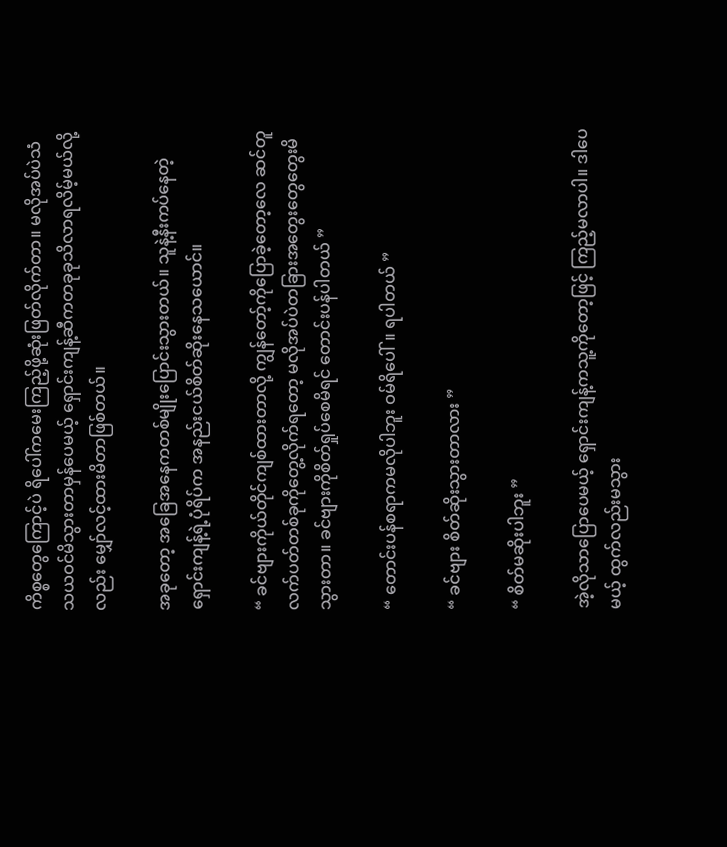ကိစ္စတွေကြောင့်ပဲ ရိပေါ်ကမေးကြည့်ဖို့ဆုံးဖြတ်လိုက်တာ။ မလိုအပ်ပဲသံသယဝင်မိသွားတာမှန်ပေမယ့် ရှောင်းကျန့်ဆီကတခုခုသိလာရလိမ့်မယ်လို့လည်း မျှော်လင့်ထားမိတာဖြစ်တယ်။

အခုတော့ အခြေအနေကတစ်မျိုးပြောင်းသွားတယ်။ သူနဲ့နီးကပ်နေတဲ့ရှောင်းကျန့်ရဲ့ပုံရိပ်က အနည်းငယ်စိတ်ဆိုးနေသယောင်။

“ ခင်ဗျားကိုယ်တိုင်ကျစ်ထားတာလို့ ကျွန်တော့်ကိုပြောခဲ့‌တော့လေ ဆင်တူလက်ပတ်တစ်ခုကိုတွေ့လိုက်ရတော့ မလိုအပ်ပဲတခြားအတွေးတွေတွေးမိသွားတာ။ ခင်ဗျားကိုစိတ်ရှုပ်စေမိရင် တောင်းပန်ပါတယ် ”

“ တောင်းပန်စရာကမလိုပါဘူး ဝမ်ရိပေါ်။ ရပါတယ် ”

“ ခင်ဗျား စိတ်ဆိုးသွားတာလား ”

“ စိတ်မဆိုးပါဘူး ”

အဲ့လိုသာပြောပေမယ့် ရှောင်းကျန့်ကသူ့ကိုတော့ဖြင့် ကြည့်မလာပါ။ ဒါပေမယ့် ထွက်လည်းမသွား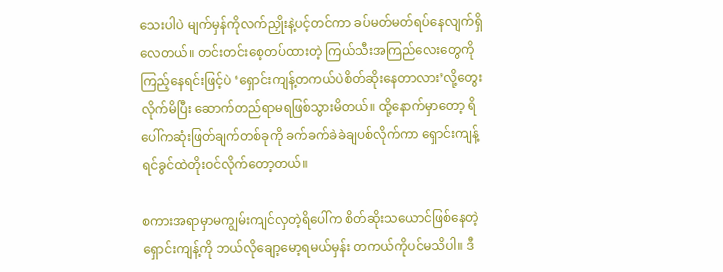သေးပါပဲ မျက်မှန်ကိုလက်ညှိုးနဲ့ပင့်တင်ကာ ခပ်မတ်မတ်ရပ်နေလျက်ရှိလေတယ်။ တင်းတင်းစေ့တပ်ထားတဲ့ ကြယ်သီးအကြည်လေးတွေကိုကြည့်နေရင်းဖြင့်ပဲ ‘ရှောင်းကျန့်တကယ်ပဲစိတ်ဆိုးနေတာလား’လို့တွေးလိုက်မိပြီး ဆောက်တည်ရာမရဖြစ်သွားမိတယ်။ ထို့နောက်မှာတော့ ရိပေါ်ကဆုံးဖြတ်ချက်တစ်ခုကို ခက်ခက်ခဲခဲချပစ်လိုက်ကာ ရှောင်းကျန့်ရင်ခွင်ထဲတိုးဝင်လိုက်တော့တယ်။

စကားအရာမှာမကျွမ်းကျင်လှတဲ့ရိပေါ်က စိတ်ဆိုးသယောင်ဖြစ်နေတဲ့ရှောင်းကျန့်ကို ဘယ်လိုချော့မော့ရမယ်မှန်း တကယ်ကိုပင်မသိပါ။ ဒီ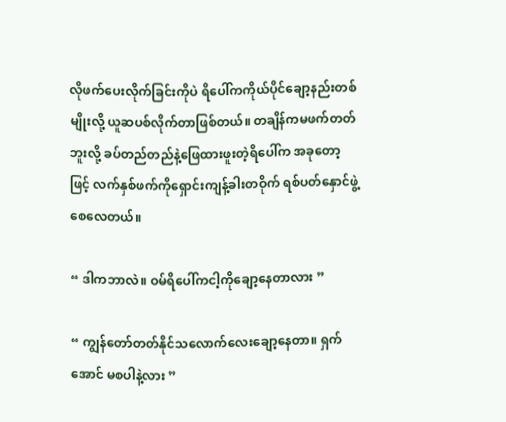လိုဖက်ပေးလိုက်ခြင်းကိုပဲ ရိပေါ်ကကိုယ်ပိုင်ချော့နည်းတစ်မျိုးလို့ ယူဆပစ်လိုက်တာဖြစ်တယ်။ တချိန်ကမဖက်တတ်ဘူးလို့ ခပ်တည်တည်နဲ့ဖြေထားဖူးတဲ့ရိပေါ်က အခုတော့ဖြင့် လက်နှစ်ဖက်ကိုရှောင်းကျန့်ခါးတဝိုက် ရစ်ပတ်နှောင်ဖွဲ့စေလေတယ်။

“ ဒါကဘာလဲ။ ဝမ်ရိပေါ်ကငါ့ကိုချော့နေတာလား ”

“ ကျွန်တော်တတ်နိုင်သလောက်လေးချော့နေတာ။ ရှက်အောင် မစပါနဲ့လား ”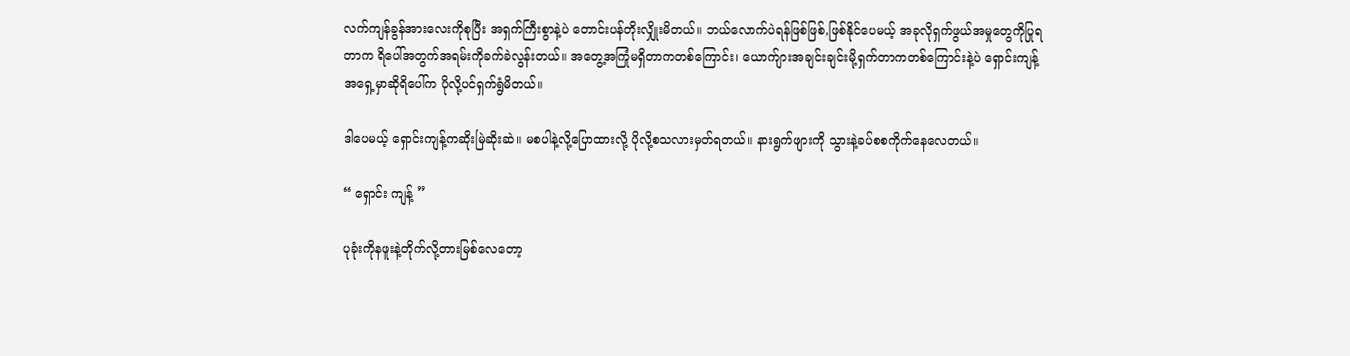လက်ကျန်ခွန်အားလေးကိုစုပြီး အရှက်ကြီးစွာနဲ့ပဲ တောင်းပန်တိုးလျှိုးမိတယ်။ ဘယ်လောက်ပဲရန်ဖြစ်ဖြစ်,ဖြစ်နိုင်ပေမယ့် အခုလိုရှက်ဖွယ်အမှုတွေကိုပြုရတာက ရိပေါ်အတွက်အရမ်းကိုခက်ခဲလွန်းတယ်။ အတွေ့အကြုံမရှိတာကတစ်ကြောင်း၊ ‌ယောက်ျားအချင်းချင်းမို့ရှက်တာကတစ်ကြောင်းနဲ့ပဲ ရှောင်းကျန့်အရှေ့မှာဆိုရိပေါ်က ပိုလို့ပင်ရှက်ရွံမိတယ်။

ဒါပေမယ့် ရှောင်းကျန့်ကဆိုးမြဲဆိုးဆဲ။ မစပါနဲ့လို့ပြောထားလို့ ပိုလို့စသလားမှတ်ရတယ်။ နားရွက်ဖျားကို သွားနဲ့ခပ်စစကိုက်နေလေတယ်။

“ ရှောင်း ကျန့် ”

ပုခုံးကိုနဖူးနဲ့တိုက်လို့တားမြစ်လေတော့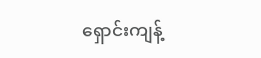ရှောင်းကျန့်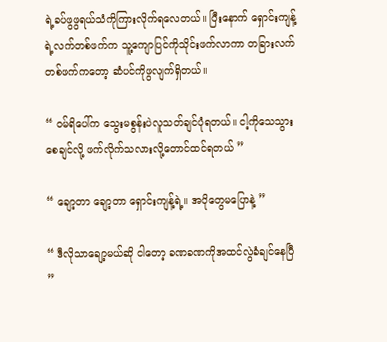ရဲ့ခပ်ဖွဖွရယ်သံကိုကြားလိုက်ရလေတယ်။ ပြီးနောက် ရှောင်းကျန့်ရဲ့လက်တစ်ဖက်က သူ့ကျောပြင်ကိုသိုင်းဖက်လာကာ တခြားလက်တစ်ဖက်ကတော့ ဆံပင်ကိုဖွလျက်ရှိတယ်။

“ ဝမ်ရိပေါ်က သွေးမစွန်းပဲလူသတ်ချင်ပုံရတယ်။ ငါ့ကိုသေသွားစေချင်လို့ ဖက်လိုက်သလားလို့တောင်ထင်ရတယ် ”

“ ချော့တာ ချော့တာ ရှောင်းကျန့်ရဲ့။ အပိုတွေမပြောနဲ့ ”

“ ဒီလိုသာချော့မယ်ဆို ငါတော့ ခဏခဏကိုအထင်လွဲခံချင်နေပြီ ”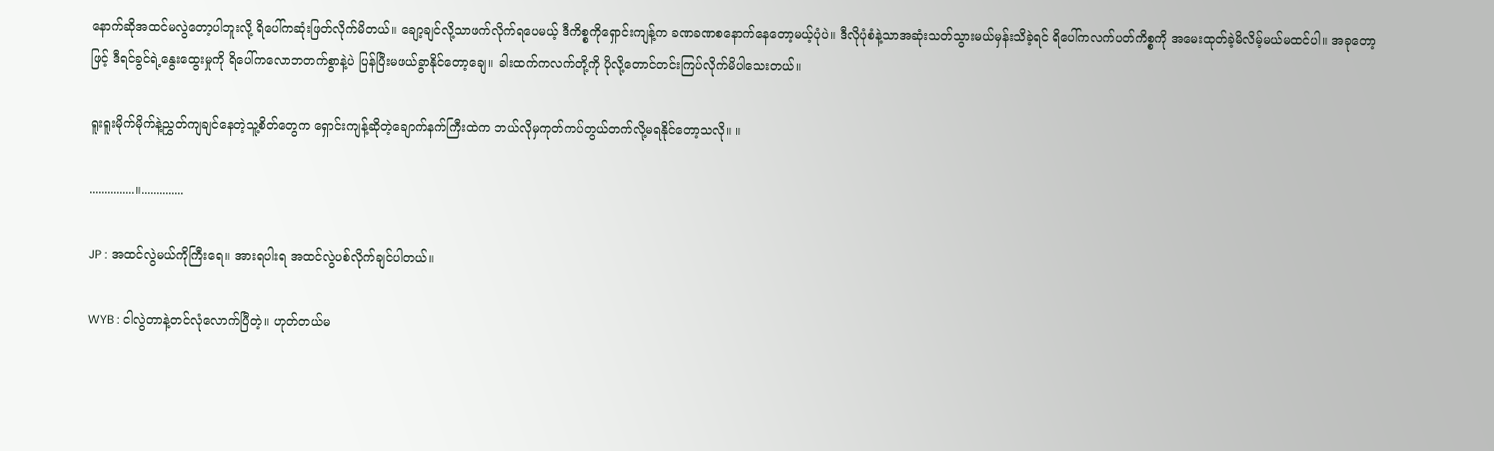နောက်ဆိုအထင်မလွဲတော့ပါဘူးလို့ ရိပေါ်ကဆုံးဖြတ်လိုက်မိတယ်။ ချော့ချင်လို့သာဖက်လိုက်ရပေမယ့် ဒီကိစ္စကိုရှောင်းကျန့်က ခဏခဏစနောက်နေတော့မယ့်ပုံပဲ။ ဒီလိုပုံစံနဲ့သာအဆုံးသတ်သွားမယ်မှန်းသိခဲ့ရင် ရိပေါ်ကလက်ပတ်ကိစ္စကို အမေးထုတ်ခဲ့မိလိမ့်မယ်မထင်ပါ။ အခုတော့ဖြင့် ဒီရင်ခွင်ရဲ့နွေးထွေးမှုကို ရိပေါ်ကလောဘတက်စွာနဲ့ပဲ ပြန်ပြီးမဖယ်ခွာနိုင်တော့ချေ။ ခါးထက်ကလက်တို့ကို ပိုလို့တောင်တင်းကြပ်လိုက်မိပါသေးတယ်။

ရူးရူးမိုက်မိုက်နဲ့ညွှတ်ကျချင်နေတဲ့သူ့စိတ်တွေက ရှောင်းကျန့်ဆိုတဲ့ချောက်နက်ကြီးထဲက ဘယ်လိုမှကုတ်ကပ်တွယ်တက်လို့မရနိုင်တော့သလို။ ။

...............။..............

JP : အထင်လွဲမယ်ကိုကြီးရေ။ အားရပါးရ အထင်လွဲပစ်လိုက်ချင်ပါတယ်။

WYB : ငါလွဲတာနဲ့တင်လုံလောက်ပြီတဲ့။ ဟုတ်တယ်မ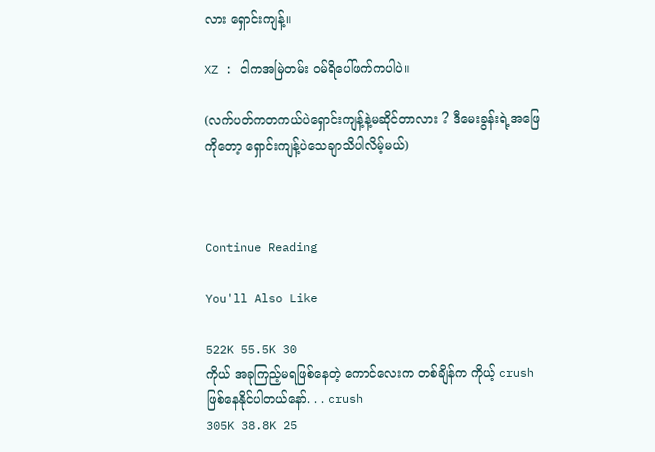လား ရှောင်းကျန့်။

XZ : ငါကအမြဲတမ်း ဝမ်ရိပေါ်ဖက်ကပါပဲ။

(လက်ပတ်ကတကယ်ပဲရှောင်းကျန့်နဲ့မဆိုင်တာလား ? ဒီမေးခွန်းရဲ့အဖြေကိုတော့ ရှောင်းကျန့်ပဲသေချာသိပါလိမ့်မယ်)



Continue Reading

You'll Also Like

522K 55.5K 30
ကိုယ် အခုကြည့်မရဖြစ်‌နေတဲ့ ကောင်လေးက တစ်ချိန်က ကိုယ့် crush ဖြစ်နေနိုင်ပါတယ်‌နော်. . . crush
305K 38.8K 25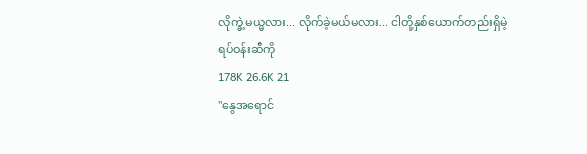လိုက္ခဲ့မယ္မလား... လိုက်ခဲ့မယ်မလား... ငါတို့နှစ်ယောက်တည်းရှိမဲ့ရပ်ဝန်းဆီကို
178K 26.6K 21
"နွေအရောင်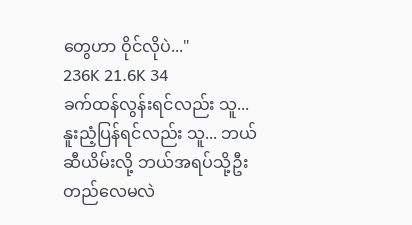တွေဟာ ဝိုင်လိုပဲ..."
236K 21.6K 34
ခက်ထန်လွန်းရင်လည်း သူ... နူးညံ့ပြန်ရင်လည်း သူ... ဘယ်ဆီယိမ်းလို့ ဘယ်အရပ်သို့ဦးတည်လေမလဲ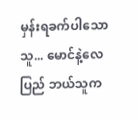မှန်းရခက်ပါသော သူ... မောင်နဲ့လေပြည် ဘယ်သူက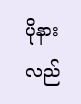ပိုနားလည်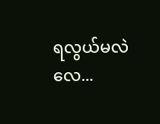ရလွယ်မလဲလေ...